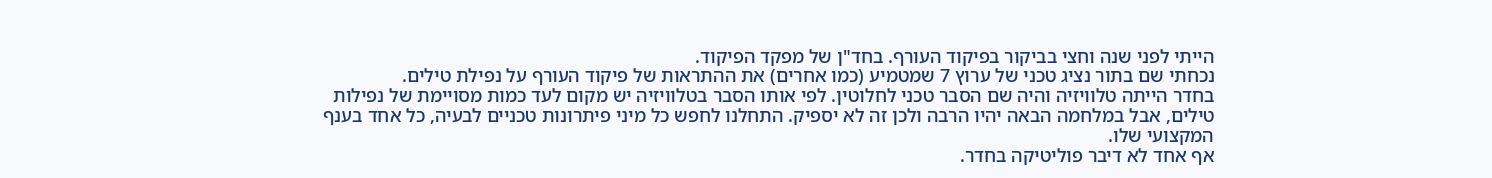הייתי לפני שנה וחצי בביקור בפיקוד העורף. בחד"ן של מפקד הפיקוד.
נכחתי שם בתור נציג טכני של ערוץ 7 שמטמיע (כמו אחרים) את ההתראות של פיקוד העורף על נפילת טילים.
בחדר הייתה טלוויזיה והיה שם הסבר טכני לחלוטין. לפי אותו הסבר בטלוויזיה יש מקום לעד כמות מסויימת של נפילות טילים, אבל במלחמה הבאה יהיו הרבה ולכן זה לא יספיק. התחלנו לחפש כל מיני פיתרונות טכניים לבעיה, כל אחד בענף המקצועי שלו.
אף אחד לא דיבר פוליטיקה בחדר.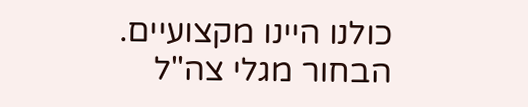כולנו היינו מקצועיים.
הבחור מגלי צה"ל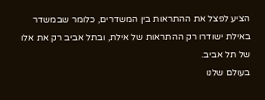הציע לפצל את ההתראות בין המשדרים, כלומר שבמשדר באילת ישודרו רק ההתראות של אילת, ובתל אביב רק את אלו של תל אביב.
בעולם שלנו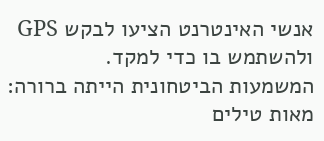אנשי האינטרנט הציעו לבקש GPS ולהשתמש בו כדי למקד.
המשמעות הביטחונית הייתה ברורה: מאות טילים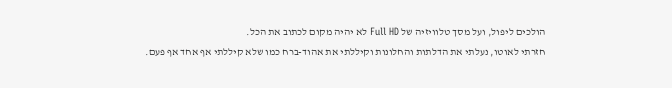הולכים ליפול, ועל מסך טלוויזיה של Full HD לא יהיה מקום לכתוב את הכל.
חזרתי לאוטו, נעלתי את הדלתות והחלונות וקיללתי את אהוד-ברח כמו שלא קיללתי אף אחד אף פעם.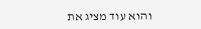והוא עוד מציג את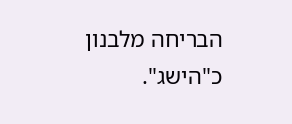הבריחה מלבנון כ"הישג".